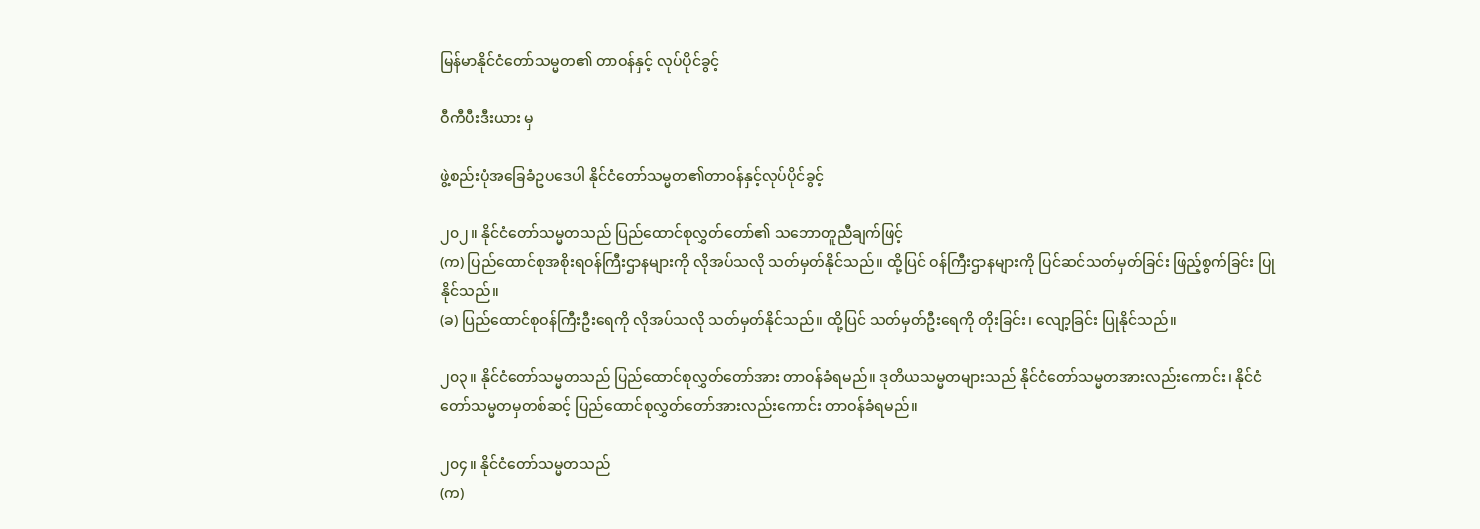မြန်မာနိုင်ငံတော်သမ္မတ၏ တာဝန်နှင့် လုပ်ပိုင်ခွင့်

ဝီကီပီးဒီးယား မှ

ဖွဲ့စည်းပုံအခြေခံဥပဒေပါ နိုင်ငံတော်သမ္မတ၏တာဝန်နှင့်လုပ်ပိုင်ခွင့်

၂၀၂။ နိုင်ငံတော်သမ္မတသည် ပြည်ထောင်စုလွှတ်တော်၏ သဘောတူညီချက်ဖြင့်
(က) ပြည်ထောင်စုအစိုးရဝန်ကြီးဌာနများကို လိုအပ်သလို သတ်မှတ်နိုင်သည်။ ထို့ပြင် ဝန်ကြီးဌာနများကို ပြင်ဆင်သတ်မှတ်ခြင်း ဖြည့်စွက်ခြင်း ပြုနိုင်သည်။
(ခ) ပြည်ထောင်စုဝန်ကြီးဦးရေကို လိုအပ်သလို သတ်မှတ်နိုင်သည်။ ထို့ပြင် သတ်မှတ်ဦးရေကို တိုးခြင်း၊ လျော့ခြင်း ပြုနိုင်သည်။

၂၀၃။ နိုင်ငံတော်သမ္မတသည် ပြည်ထောင်စုလွှတ်တော်အား တာဝန်ခံရမည်။ ဒုတိယသမ္မတများသည် နိုင်ငံတော်သမ္မတအားလည်းကောင်း၊ နိုင်ငံတော်သမ္မတမှတစ်ဆင့် ပြည်ထောင်စုလွှတ်တော်အားလည်းကောင်း တာဝန်ခံရမည်။

၂၀၄။ နိုင်ငံတော်သမ္မတသည်
(က)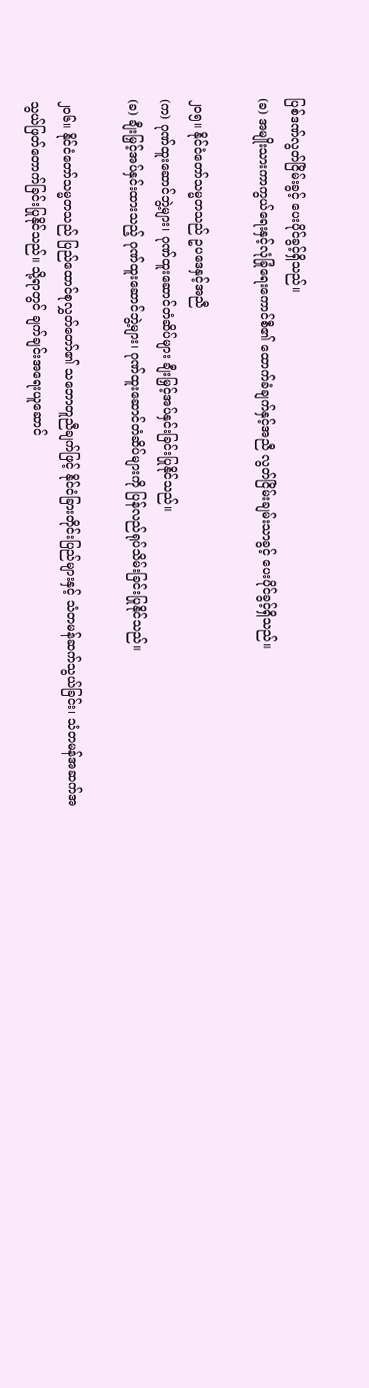ပြစ်ဒဏ်လွတ်ငြိမ်းခွင့် ပေးပိုင်ခွင့်ရှိသည်။
(ခ) အမျိုးသားကာကွယ်ရေးနှင့်လုံခြုံရေးကောင်စီ၏ ထောက်ခံချက်နှင့်အညီ လွတ်ငြိမ်းချမ်းသာခွင့် ပေးပိုင်ခွင့်ရှိသည်။

၂၀၅။ နိုင်ငံတော်သမ္မတသည် ဥပဒေနှင့်အညီ
(က) ဂုဏ်ထူးဆောင်ဘွဲ့များ၊ ဂုဏ်ထူးဆောင်တံဆိပ်များ ချီးမြှင့်အပ်နှင်းခြင်းပြုနိုင်သည်။
(ခ) ချီးမြှင့်အပ်နှင်းထားသည့် ဂုဏ်ထူးဆောင်ဘွဲ့များ၊ ဂုဏ်ထူးဆောင်တံဆိပ်များကို ပြန်လည်ရုပ်သိမ်းခြင်းပြုနိုင်သည်။

၂၀၆။ နိုင်ငံတော်သမ္မတသည် ပြည်ထောင်စုလွှတ်တော်၏ သဘောတူညီချက်ဖြင့် နိုင်ငံခြားတိုင်းပြည်များနှင့် သံတမန်ဆက်သွယ်ခြင်း၊ သံတမန်အဆက်အသွယ်ဖြတ်တောက်ခြင်းပြုနိုင်သည်။ သို့ရာတွင် ချက်ချင်းအရေးယူဆောင်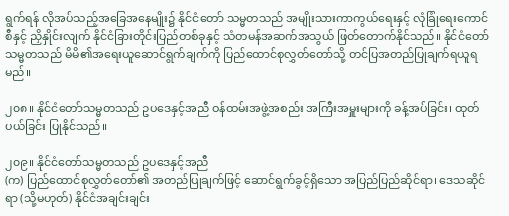ရွက်ရန် လိုအပ်သည့်အခြေအနေမျိုး၌ နိုင်ငံတော် သမ္မတသည် အမျိုးသားကာကွယ်ရေးနှင့် လုံခြုံရေးကောင်စီနှင့် ညှိနှိုင်းလျက် နိုင်ငံခြားတိုင်းပြည်တစ်ခုနှင့် သံတမန်အဆက်အသွယ် ဖြတ်တောက်နိုင်သည်။ နိုင်ငံတော်သမ္မတသည် မိမိ၏အရေးယူဆောင်ရွက်ချက်ကို ပြည်ထောင်စုလွှတ်တော်သို့ တင်ပြအတည်ပြုချက်ရယူရမည်။

၂၀၈။ နိုင်ငံတော်သမ္မတသည် ဥပဒေနှင့်အညီ ဝန်ထမ်းအဖွဲ့အစည်း အကြီးအမှူးများကို ခန့်အပ်ခြင်း၊ ထုတ်ပယ်ခြင်း ပြုနိုင်သည်။

၂၀၉။ နိုင်ငံတော်သမ္မတသည် ဥပဒေနှင့်အညီ
(က) ပြည်ထောင်စုလွှတ်တော်၏ အတည်ပြုချက်ဖြင့် ဆောင်ရွက်ခွင့်ရှိသော အပြည်ပြည်ဆိုင်ရာ၊ ဒေသဆိုင်ရာ (သို့မဟုတ်) နိုင်ငံအချင်းချင်း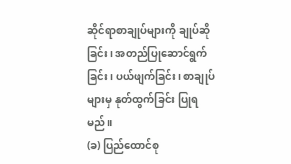ဆိုင်ရာစာချုပ်များကို ချုပ်ဆိုခြင်း၊ အတည်ပြုဆောင်ရွက်ခြင်း၊ ပယ်ဖျက်ခြင်း၊ စာချုပ်များမှ နုတ်ထွက်ခြင်း ပြုရမည်။
(ခ) ပြည်ထောင်စု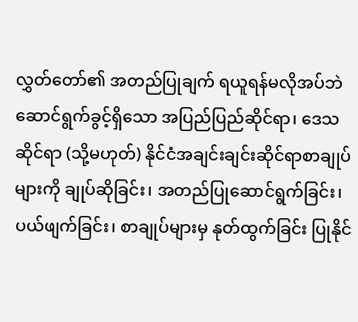လွှတ်တော်၏ အတည်ပြုချက် ရယူရန်မလိုအပ်ဘဲ ဆောင်ရွက်ခွင့်ရှိသော အပြည်ပြည်ဆိုင်ရာ၊ ဒေသဆိုင်ရာ (သို့မဟုတ်) နိုင်ငံအချင်းချင်းဆိုင်ရာစာချုပ်များကို ချုပ်ဆိုခြင်း၊ အတည်ပြုဆောင်ရွက်ခြင်း၊ ပယ်ဖျက်ခြင်း၊ စာချုပ်များမှ နုတ်ထွက်ခြင်း ပြုနိုင်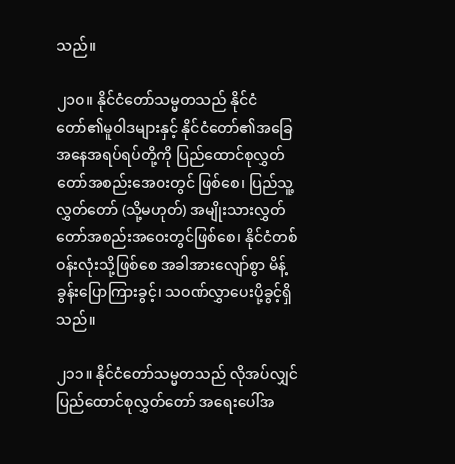သည်။

၂၁၀။ နိုင်ငံတော်သမ္မတသည် နိုင်ငံတော်၏မူဝါဒများနှင့် နိုင်ငံတော်၏အခြေအနေအရပ်ရပ်တို့ကို ပြည်ထောင်စုလွှတ်တော်အစည်းအေ၀းတွင် ဖြစ်စေ၊ ပြည်သူ့လွှတ်တော် (သို့မဟုတ်) အမျိုးသားလွှတ်တော်အစည်းအဝေးတွင်ဖြစ်စေ၊ နိုင်ငံတစ်ဝန်းလုံးသို့ဖြစ်စေ အခါအားလျော်စွာ မိန့်ခွန်းပြောကြားခွင့်၊ သဝဏ်လွှာပေးပို့ခွင့်ရှိသည်။

၂၁၁။ နိုင်ငံတော်သမ္မတသည် လိုအပ်လျှင် ပြည်ထောင်စုလွှတ်တော် အရေးပေါ်အ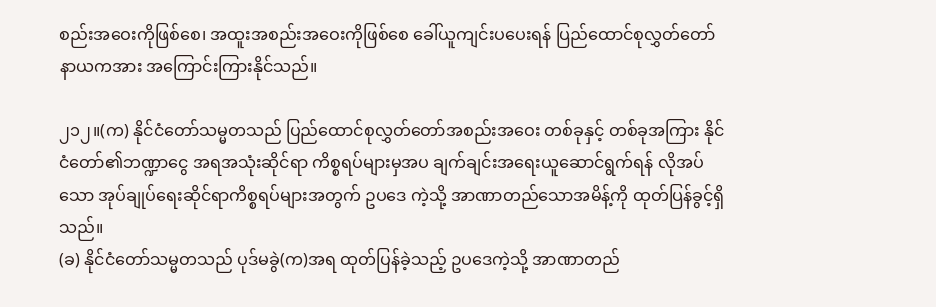စည်းအဝေးကိုဖြစ်စေ၊ အထူးအစည်းအဝေးကိုဖြစ်စေ ခေါ်ယူကျင်းပပေးရန် ပြည်ထောင်စုလွှတ်တော်နာယကအား အကြောင်းကြားနိုင်သည်။

၂၁၂။(က) နိုင်ငံတော်သမ္မတသည် ပြည်ထောင်စုလွှတ်တော်အစည်းအဝေး တစ်ခုနှင့် တစ်ခုအကြား နိုင်ငံတော်၏ဘဏ္ဍာငွေ အရအသုံးဆိုင်ရာ ကိစ္စရပ်များမှအပ ချက်ချင်းအရေးယူဆောင်ရွက်ရန် လိုအပ်သော အုပ်ချုပ်ရေးဆိုင်ရာကိစ္စရပ်များအတွက် ဥပဒေ ကဲ့သို့ အာဏာတည်သောအမိန့်ကို ထုတ်ပြန်ခွင့်ရှိသည်။
(ခ) နိုင်ငံတော်သမ္မတသည် ပုဒ်မခွဲ(က)အရ ထုတ်ပြန်ခဲ့သည့် ဥပဒေကဲ့သို့ အာဏာတည်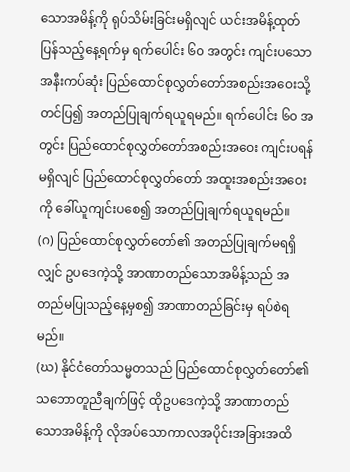သောအမိန့်ကို ရုပ်သိမ်းခြင်းမရှိလျင် ယင်းအမိန့်ထုတ်ပြန်သည့်နေ့ရက်မှ ရက်ပေါင်း ၆၀ အတွင်း ကျင်းပသော အနီးကပ်ဆုံး ပြည်ထောင်စုလွှတ်တော်အစည်းအဝေးသို့ တင်ပြ၍ အတည်ပြုချက်ရယူရမည်။ ရက်ပေါင်း ၆၀ အတွင်း ပြည်ထောင်စုလွှတ်တော်အစည်းအဝေး ကျင်းပရန် မရှိလျင် ပြည်ထောင်စုလွှတ်တော် အထူးအစည်းအဝေးကို ခေါ်ယူကျင်းပစေ၍ အတည်ပြုချက်ရယူရမည်။
(ဂ) ပြည်ထောင်စုလွှတ်တော်၏ အတည်ပြုချက်မရရှိလျှင် ဥပဒေကဲ့သို့ အာဏာတည်သောအမိန့်သည် အတည်မပြုသည့်နေ့မှစ၍ အာဏာတည်ခြင်းမှ ရပ်စဲရမည်။
(ဃ) နိုင်ငံတော်သမ္မတသည် ပြည်ထောင်စုလွှတ်တော်၏ သဘောတူညီချက်ဖြင့် ထိုဥပဒေကဲ့သို့ အာဏာတည်သောအမိန့်ကို လိုအပ်သောကာလအပိုင်းအခြားအထိ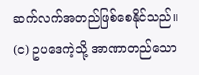ဆက်လက်အတည်ဖြစ်စေနိုင်သည်။
(င) ဥပဒေကဲ့သို့ အာဏာတည်သော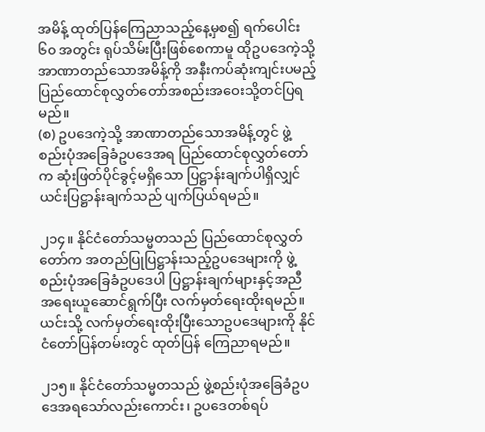အမိန့် ထုတ်ပြန်ကြေညာသည့်နေ့မှစ၍ ရက်ပေါင်း ၆၀ အတွင်း ရုပ်သိမ်းပြီးဖြစ်စေကာမူ ထိုဥပဒေကဲ့သို့ အာဏာတည်သောအမိန့်ကို အနီးကပ်ဆုံးကျင်းပမည့် ပြည်ထောင်စုလွှတ်တော်အစည်းအဝေးသို့တင်ပြရမည်။
(စ) ဥပဒေကဲ့သို့ အာဏာတည်သောအမိန့်တွင် ဖွဲ့စည်းပုံအခြေခံဥပဒေအရ ပြည်ထောင်စုလွှတ်တော်က ဆုံးဖြတ်ပိုင်ခွင့်မရှိသော ပြဋ္ဌာန်းချက်ပါရှိလျှင် ယင်းပြဋ္ဌာန်းချက်သည် ပျက်ပြယ်ရမည်။

၂၁၄။ နိုင်ငံတော်သမ္မတသည် ပြည်ထောင်စုလွှတ်တော်က အတည်ပြုပြဋ္ဌာန်းသည့်ဥပဒေများကို ဖွဲ့စည်းပုံအခြေခံဥပဒေပါ ပြဋ္ဌာန်းချက်များနှင့်အညီ အရေးယူဆောင်ရွက်ပြီး လက်မှတ်ရေးထိုးရမည်။ ယင်းသို့ လက်မှတ်ရေးထိုးပြီးသောဥပဒေများကို နိုင်ငံတော်ပြန်တမ်းတွင် ထုတ်ပြန် ကြေညာရမည်။

၂၁၅။ နိုင်ငံတော်သမ္မတသည် ဖွဲ့စည်းပုံအခြေခံဥပဒေအရသော်လည်းကောင်း၊ ဥပဒေတစ်ရပ်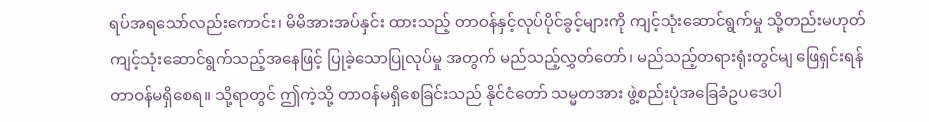ရပ်အရသော်လည်းကောင်း၊ မိမိအားအပ်နှင်း ထားသည့် တာဝန်နှင့်လုပ်ပိုင်ခွင့်များကို ကျင့်သုံးဆောင်ရွက်မှု သို့တည်းမဟုတ် ကျင့်သုံးဆောင်ရွက်သည့်အနေဖြင့် ပြုခဲ့သောပြုလုပ်မှု အတွက် မည်သည့်လွှတ်တော်၊ မည်သည့်တရားရုံးတွင်မျ ဖြေရှင်းရန် တာဝန်မရှိစေရ။ သို့ရာတွင် ဤကဲ့သို့ တာဝန်မရှိစေခြင်းသည် နိုင်ငံတော် သမ္မတအား ဖွဲ့စည်းပုံအခြေခံဥပဒေပါ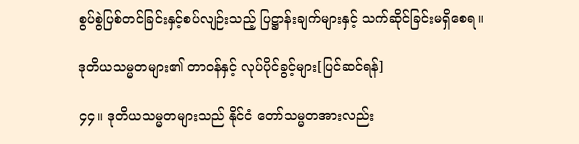စွပ်စွဲပြစ်တင်ခြင်းနှင့်စပ်လျဉ်းသည့် ပြဋ္ဌာန်းချက်များနှင့် သက်ဆိုင်ခြင်းမရှိစေရ။

ဒုတိယသမ္မတများ၏ တာဝန်နှင့် လုပ်ပိုင်ခွင့်များ[ပြင်ဆင်ရန်]

၄၄။ ဒုတိယသမ္မတများသည် နိုင်ငံ တော်သမ္မတအားလည်း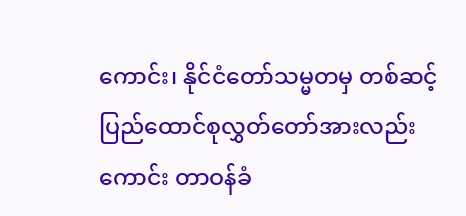ကောင်း၊ နိုင်ငံတော်သမ္မတမှ တစ်ဆင့် ပြည်ထောင်စုလွှတ်တော်အားလည်းကောင်း တာဝန်ခံ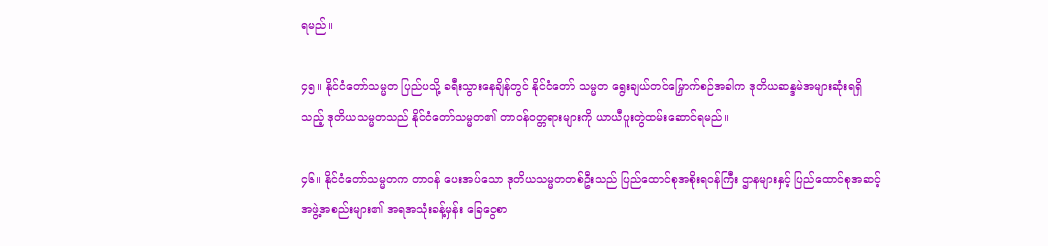ရမည်။

၄၅။ နိုင်ငံတော်သမ္မတ ပြည်ပသို့ ခရီးသွားနေချိန်တွင် နိုင်ငံတော် သမ္မတ ရွေးချယ်တင်မြှောက်စဉ်အခါက ဒုတိယဆန္ဒမဲအများဆုံးရရှိသည့် ဒုတိယသမ္မတသည် နိုင်ငံတော်သမ္မတ၏ တာဝန်ဝတ္တရားများကို ယာယီပူးတွဲထမ်းဆောင်ရမည်။

၄၆။ နိုင်ငံတော်သမ္မတက တာဝန် ပေးအပ်သော ဒုတိယသမ္မတတစ်ဦးသည် ပြည်ထောင်စုအစိုးရဝန်ကြီး ဌာနများနှင့် ပြည်ထောင်စုအဆင့် အဖွဲ့အစည်းများ၏ အရအသုံးခန့်မှန်း ခြေငွေစာ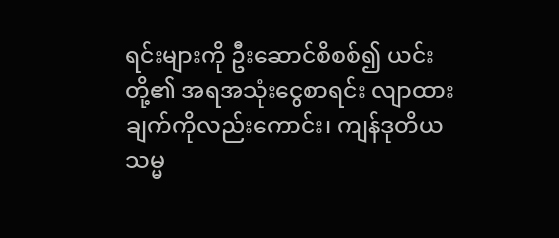ရင်းများကို ဦးဆောင်စိစစ်၍ ယင်းတို့၏ အရအသုံးငွေစာရင်း လျာထားချက်ကိုလည်းကောင်း၊ ကျန်ဒုတိယသမ္မ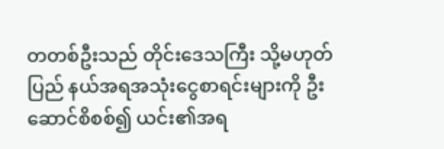တတစ်ဦးသည် တိုင်းဒေသကြီး သို့မဟုတ် ပြည် နယ်အရအသုံးငွေစာရင်းများကို ဦးဆောင်စိစစ်၍ ယင်း၏အရ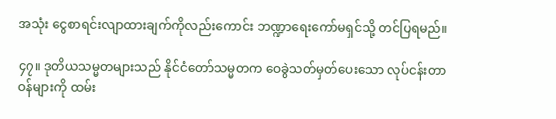အသုံး ငွေစာရင်းလျာထားချက်ကိုလည်းကောင်း ဘဏ္ဍာရေးကော်မရှင်သို့ တင်ပြရမည်။

၄၇။ ဒုတိယသမ္မတများသည် နိုင်ငံတော်သမ္မတက ဝေခွဲသတ်မှတ်ပေးသော လုပ်ငန်းတာဝန်များကို ထမ်း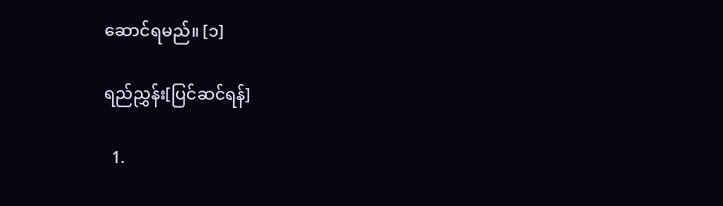ဆောင်ရမည်။ [၁]

ရည်ညွှန်း[ပြင်ဆင်ရန်]

  1.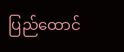ပြည်ထောင်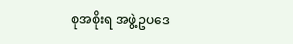စုအစိုးရ အဖွဲ့ဥပဒေ